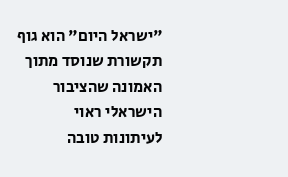"ישראל היום" הוא גוף תקשורת שנוסד מתוך האמונה שהציבור הישראלי ראוי לעיתונות טובה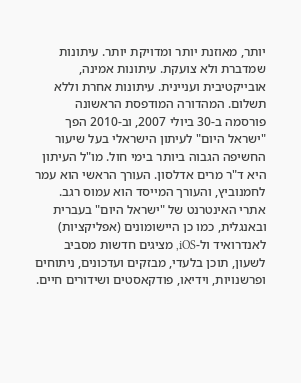יותר, מאוזנת יותר ומדויקת יותר. עיתונות שמדברת ולא צועקת. עיתונות אמינה, אובייקטיבית ועניינית. עיתונות אחרת וללא תשלום. המהדורה המודפסת הראשונה פורסמה ב-30 ביולי 2007, וב-2010 הפך "ישראל היום" לעיתון הישראלי בעל שיעור החשיפה הגבוה ביותר בימי חול. מו"ל העיתון היא ד"ר מרים אדלסון. העורך הראשי הוא עמר לחמנוביץ, והעורך המייסד הוא עמוס רגב. אתרי האינטרנט של "ישראל היום" בעברית ובאנגלית, כמו כן היישומונים (אפליקציות) לאנדרואיד ול-iOS, מציגים חדשות מסביב לשעון, תוכן בלעדי, מבזקים ועדכונים, ניתוחים ופרשנויות, וידיאו, פודקאסטים ושידורים חיים.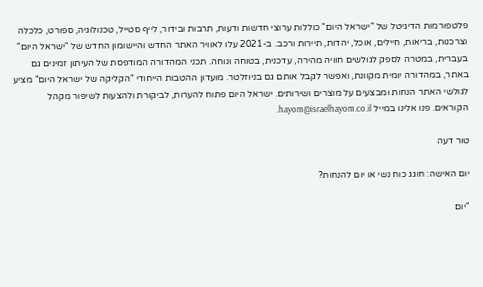פלטפורמות הדיגיטל של "ישראל היום" כוללות ערוצי חדשות ודעות, תרבות ובידור, לייף סטייל, טכנולוגיה, ספורט, כלכלה וצרכנות, בריאות, חיילים, אוכל, יהדות, תיירות ורכב. ב-2021 עלו לאוויר האתר החדש והיישומון החדש של "ישראל היום" בעברית, במטרה לספק לגולשים חוויה מהירה, עדכנית, בטוחה ונוחה. תכני המהדורה המודפסת של העיתון זמינים גם באתר, במהדורה יומית מקוונת, ואפשר לקבל אותם גם בניוזלטר. מועדון ההטבות הייחודי "הקליקה של ישראל היום" מציע לגולשי האתר הנחות ומבצעים על מוצרים ושירותים. ישראל היום פתוח להערות, לביקורת ולהצעות לשיפור מקהל הקוראים. פנו אלינו במייל hayom@israelhayom.co.il.

טור דעה

יום האישה: חוגג כוח נשי או יום להנחות?

"יום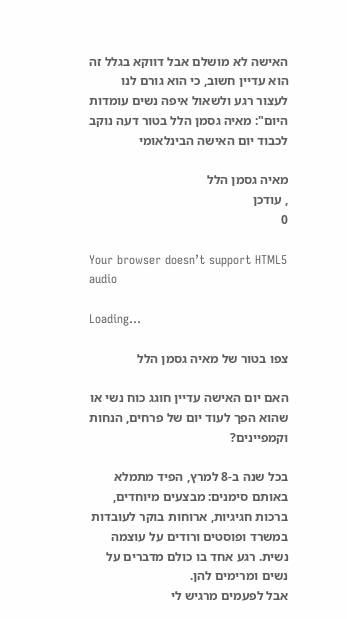האישה לא מושלם אבל דווקא בגלל זה הוא עדיין חשוב, כי הוא גורם לנו לעצור רגע ולשאול איפה נשים עומדות היום": מאיה גסמן הלל בטור דעה נוקב לכבוד יום האישה הבינלאומי

מאיה גסמן הלל
, עודכן
0

Your browser doesn’t support HTML5 audio

Loading...

צפו בטור של מאיה גסמן הלל

האם יום האישה עדיין חוגג כוח נשי או שהוא הפך לעוד יום של פרחים, הנחות וקמפיינים?

בכל שנה ב-8 למרץ, הפיד מתמלא באותם סימנים: מבצעים מיוחדים, ברכות חגיגיות, ארוחות בוקר לעובדות במשרד ופוסטים ורודים על עוצמה נשית. רגע אחד בו כולם מדברים על נשים ומרימים להן.
אבל לפעמים מרגיש לי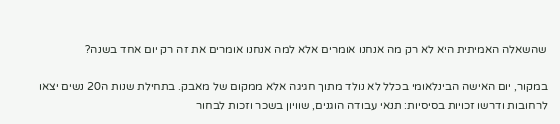שהשאלה האמיתית היא לא רק מה אנחנו אומרים אלא למה אנחנו אומרים את זה רק יום אחד בשנה?

במקור, יום האישה הבינלאומי בכלל לא נולד מתוך חגיגה אלא ממקום של מאבק. בתחילת שנות ה20 נשים יצאו לרחובות ודרשו זכויות בסיסיות: תנאי עבודה הוגנים, שוויון בשכר וזכות לבחור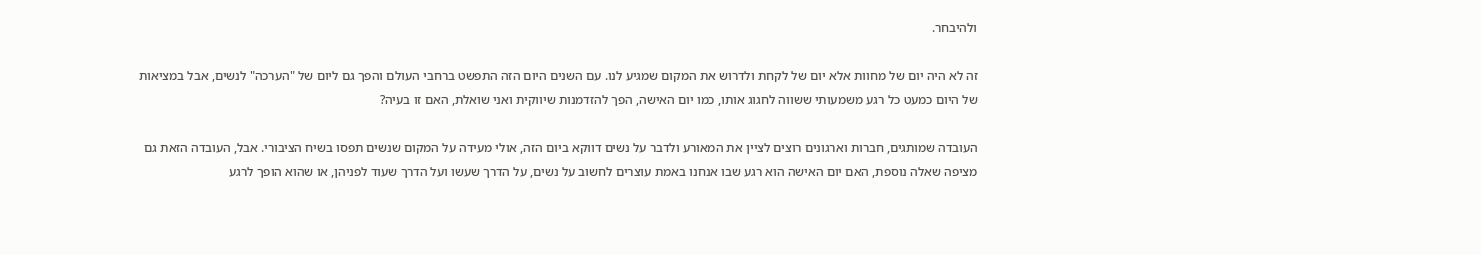ולהיבחר.

זה לא היה יום של מחוות אלא יום של לקחת ולדרוש את המקום שמגיע לנו. עם השנים היום הזה התפשט ברחבי העולם והפך גם ליום של "הערכה" לנשים, אבל במציאות של היום כמעט כל רגע משמעותי ששווה לחגוג אותו, כמו יום האישה, הפך להזדמנות שיווקית ואני שואלת, האם זו בעיה?

העובדה שמותגים, חברות וארגונים רוצים לציין את המאורע ולדבר על נשים דווקא ביום הזה, אולי מעידה על המקום שנשים תפסו בשיח הציבורי. אבל, העובדה הזאת גם מציפה שאלה נוספת, האם יום האישה הוא רגע שבו אנחנו באמת עוצרים לחשוב על נשים, על הדרך שעשו ועל הדרך שעוד לפניהן, או שהוא הופך לרגע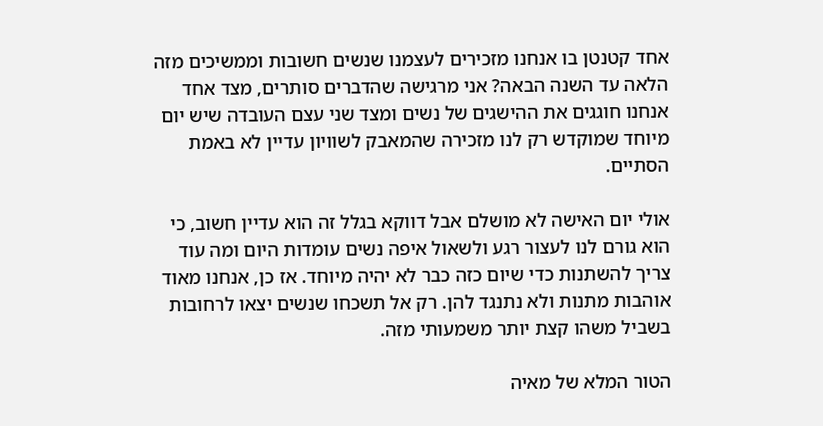אחד קטנטן בו אנחנו מזכירים לעצמנו שנשים חשובות וממשיכים מזה הלאה עד השנה הבאה? אני מרגישה שהדברים סותרים, מצד אחד אנחנו חוגגים את ההישגים של נשים ומצד שני עצם העובדה שיש יום מיוחד שמוקדש רק לנו מזכירה שהמאבק לשוויון עדיין לא באמת הסתיים.

אולי יום האישה לא מושלם אבל דווקא בגלל זה הוא עדיין חשוב, כי הוא גורם לנו לעצור רגע ולשאול איפה נשים עומדות היום ומה עוד צריך להשתנות כדי שיום כזה כבר לא יהיה מיוחד. אז כן, אנחנו מאוד אוהבות מתנות ולא נתנגד להן. רק אל תשכחו שנשים יצאו לרחובות בשביל משהו קצת יותר משמעותי מזה.

הטור המלא של מאיה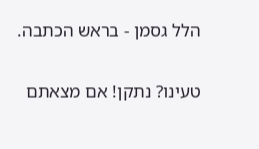הלל גסמן - בראש הכתבה.

טעינו? נתקן! אם מצאתם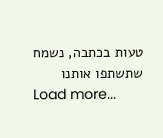טעות בכתבה, נשמח שתשתפו אותנו
Load more...